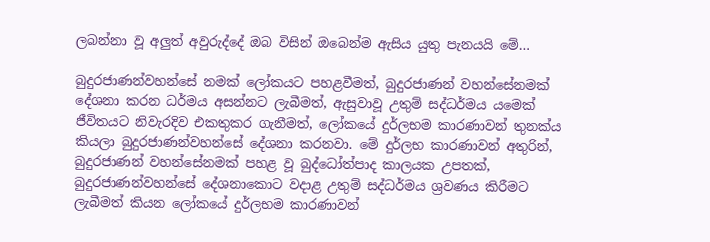ලබන්නා වූ අලුත් අවුරුද්දේ ඔබ විසින් ඔබෙන්ම ඇසිය යුතු පැනයයි මේ…

බුදුරජාණන්වහන්සේ නමක්‌ ලෝකයට පහළවීමත්, බුදුරජාණන් වහන්සේනමක්‌ දේශනා කරන ධර්මය අසන්නට ලැබීමත්, ඇසුවාවූ උතුම් සද්ධර්මය යමෙක්‌ ජීවිතයට නිවැරදිව එකතුකර ගැනීමත්, ලෝකයේ දුර්ලභම කාරණාවන් තුනක්‌ය කියලා බුදුරජාණන්වහන්සේ දේශනා කරනවා. මේ දුර්ලභ කාරණාවන් අතුරින්, බුදුරජාණන් වහන්සේනමක්‌ පහළ වූ බුද්ධෝත්පාද කාලයක උපතක්‌, බුදුරජාණන්වහන්සේ දේශනාකොට වදාළ උතුම් සද්ධර්මය ශ්‍රවණය කිරීමට ලැබීමත් කියන ලෝකයේ දුර්ලභම කාරණාවන්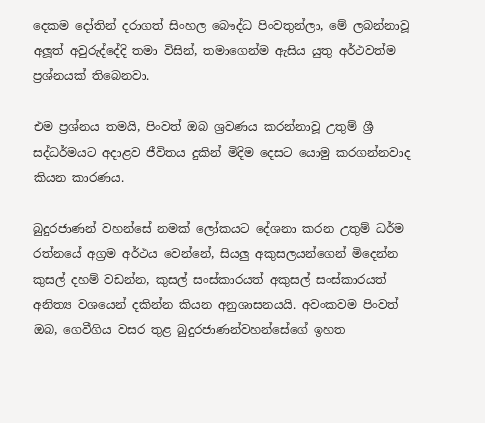දෙකම දෝතින් දරාගත් සිංහල බෞද්ධ පිංවතුන්ලා, මේ ලබන්නාවූ අලූත් අවුරුද්දේදි තමා විසින්, තමාගෙන්ම ඇසිය යුතු අර්ථවත්ම ප්‍රශ්නයක්‌ තිබෙනවා.

එම ප්‍රශ්නය තමයි, පිංවත් ඔබ ශ්‍රවණය කරන්නාවූ උතුම් ශ්‍රී සද්ධර්මයට අදාළව ජීවිතය දුකින් මිදිම දෙසට යොමු කරගන්නවාද කියන කාරණය.

බුදුරජාණන් වහන්සේ නමක්‌ ලෝකයට දේශනා කරන උතුම් ධර්ම රත්නයේ අග්‍රම අර්ථය වෙන්නේ, සියලු අකුසලයන්ගෙන් මිදෙන්න කුසල් දහම් වඩන්න, කුසල් සංස්‌කාරයත් අකුසල් සංස්‌කාරයත් අනිත්‍ය වශයෙන් දකින්න කියන අනුශාසනයයි. අවංකවම පිංවත් ඔබ, ගෙවීගිය වසර තුළ බුදුරජාණන්වහන්සේගේ ඉහත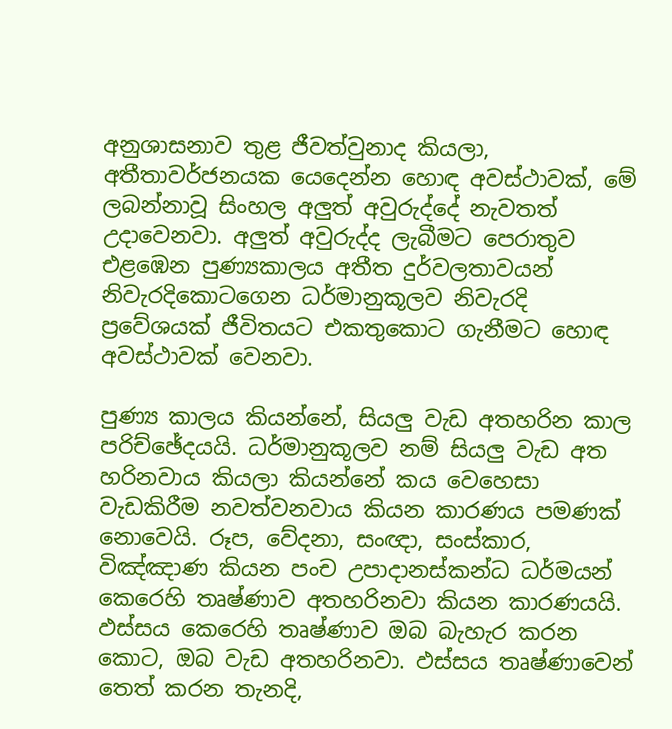අනුශාසනාව තුළ ජීවත්වුනාද කියලා, අතීතාවර්ජනයක යෙදෙන්න හොඳ අවස්‌ථාවක්‌, මේ ලබන්නාවූ සිංහල අලුත් අවුරුද්දේ නැවතත් උදාවෙනවා. අලුත් අවුරුද්ද ලැබීමට පෙරාතුව එළඹෙන පුණ්‍යකාලය අතීත දුර්වලතාවයන් නිවැරදිකොටගෙන ධර්මානුකූලව නිවැරදි ප්‍රවේශයක්‌ ජීවිතයට එකතුකොට ගැනීමට හොඳ අවස්‌ථාවක්‌ වෙනවා.

පුණ්‍ය කාලය කියන්නේ, සියලු වැඩ අතහරින කාල පරිච්ඡේදයයි. ධර්මානුකූලව නම් සියලු වැඩ අත හරිනවාය කියලා කියන්නේ කය වෙහෙසා වැඩකිරීම නවත්වනවාය කියන කාරණය පමණක්‌ නොවෙයි. රූප, වේදනා, සංඥා, සංස්‌කාර, විඤ්ඤාණ කියන පංච උපාදානස්‌කන්ධ ධර්මයන් කෙරෙහි තෘෂ්ණාව අතහරිනවා කියන කාරණයයි. ඵස්‌සය කෙරෙහි තෘෂ්ණාව ඔබ බැහැර කරන කොට, ඔබ වැඩ අතහරිනවා. ඵස්‌සය තෘෂ්ණාවෙන් තෙත් කරන තැනදි,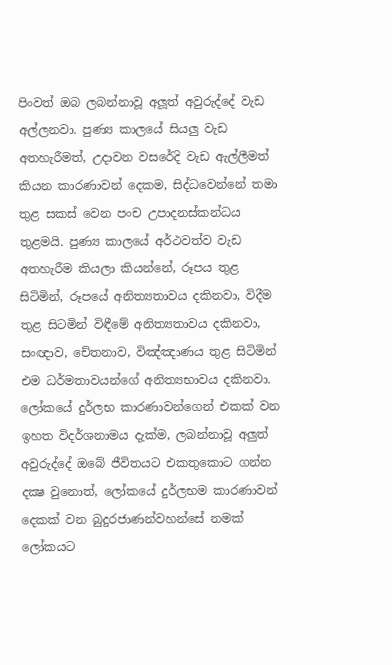පිංවත් ඔබ ලබන්නාවූ අලූත් අවුරුද්දේ වැඩ අල්ලනවා. පුණ්‍ය කාලයේ සියලු වැඩ අතහැරීමත්, උදාවන වසරේදි වැඩ ඇල්ලීමත් කියන කාරණාවන් දෙකම, සිද්ධවෙන්නේ තමා තුළ සකස්‌ වෙන පංච උපාදනස්‌කන්ධය තුළමයි. පුණ්‍ය කාලයේ අර්ථවත්ව වැඩ අතහැරීම කියලා කියන්නේ, රූපය තුළ සිටිමින්, රූපයේ අනිත්‍යතාවය දකිනවා, විදීම තුළ සිටමින් විඳීමේ අනිත්‍යතාවය දකිනවා, සංඥාව, චේතනාව, විඤ්ඤාණය තුළ සිටිමින් එම ධර්මතාවයන්ගේ අනිත්‍යභාවය දකිනවා. ලෝකයේ දුර්ලභ කාරණාවන්ගෙන් එකක්‌ වන ඉහත විදර්ශනාමය දැක්‌ම, ලබන්නාවූ අලුත් අවුරුද්දේ ඔබේ ජීවිතයට එකතුකොට ගන්න දක්‍ෂ වුනොත්, ලෝකයේ දුර්ලභම කාරණාවන් දෙකක්‌ වන බුදුරජාණන්වහන්සේ නමක්‌ ලෝකයට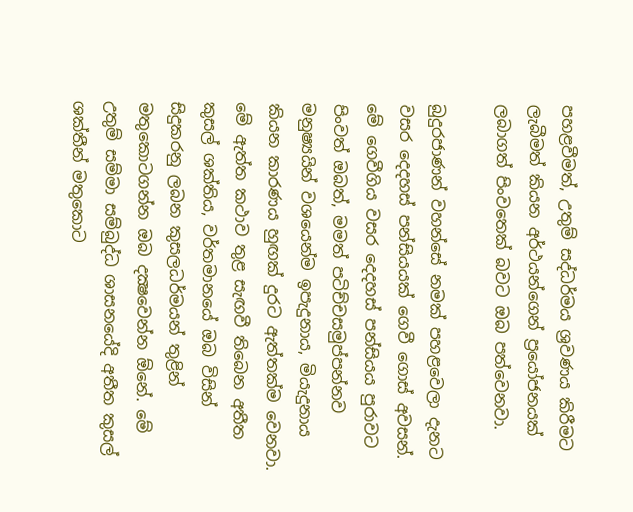පහළවීමත්, උතුම් සද්ධර්මය ශ්‍රවණය කිරීමට ලැබීමත් කියන අර්ථයන්ගෙන් ප්‍රයෝජනයක්‌ ලබාගත් පිංවතෙක්‌ බවට ඔබ පත්වෙනවා.

බුදුරජාණන් වහන්සේ නමක්‌ පහළවෙලා දැනට වසර දෙදහස්‌ පන්සියයක්‌ ගෙවී ගොස්‌ අවසන්. මේ ගෙවීගිය වසර දෙදහස්‌ පන්සියය පුරාවට පිංවත් ඔබත්, මමත් පටිච්චසමුප්පන්නව මනුෂ්‍යයින් වශයෙන්ම ඉපැදුනාය, මියැදුනාය කියන කාරණය හුඟක්‌ දුරට ඇත්තක්‌ම වෙනවා. මේ ඇත්ත කථාව තුළ සැඟවී තිබෙන අතීත කුසල් ශක්‌තිය, වර්තමානයේ ඔබ විසින් සිදුකරනු ලබන කුසලධර්මයන් තුළින් මතුකොටගන්න ඔබ දක්‍ෂවෙන්න ඕනේ. මේ උතුම් සම්මා සම්බුද්ධ ශාසනයේදි අතීත කුසල් ශක්‌තීන් මතුකොට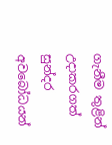ගැනීම තුළින් උදාකරගත් සුන්දර අවබෝධයන්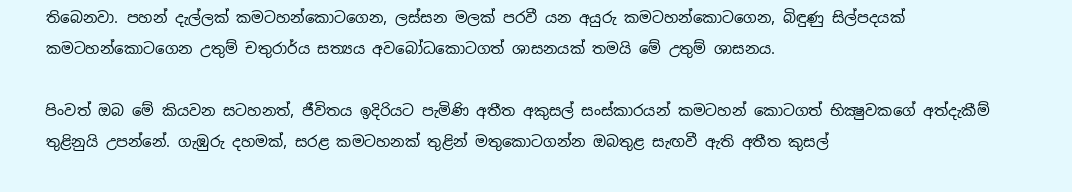තිබෙනවා. පහන් දැල්ලක්‌ කමටහන්කොටගෙන, ලස්‌සන මලක්‌ පරවී යන අයුරු කමටහන්කොටගෙන, බිඳුණු සිල්පදයක්‌ කමටහන්කොටගෙන උතුම් චතුරාර්ය සත්‍යය අවබෝධකොටගත් ශාසනයක්‌ තමයි මේ උතුම් ශාසනය.

පිංවත් ඔබ මේ කියවන සටහනත්, ජීවිතය ඉදිරියට පැමිණි අතීත අකුසල් සංස්‌කාරයන් කමටහන් කොටගත් භික්‍ෂුවකගේ අත්දැකීම් තුළිනුයි උපන්නේ. ගැඹුරු දහමක්‌, සරළ කමටහනක්‌ තුළින් මතුකොටගන්න ඔබතුළ සැඟවී ඇති අතීත කුසල්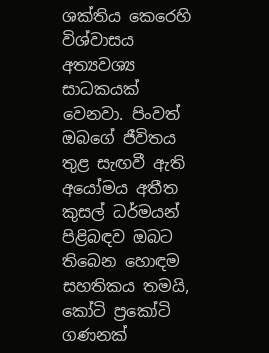ශක්‌තිය කෙරෙහි විශ්වාසය අත්‍යවශ්‍ය සාධකයක්‌ වෙනවා. පිංවත් ඔබගේ ජීවිතය තුළ සැඟවී ඇති අයෝමය අතීත කුසල් ධර්මයන් පිළිබඳව ඔබට තිබෙන හොඳම සහතිකය තමයි, කෝටි ප්‍රකෝටි ගණනක්‌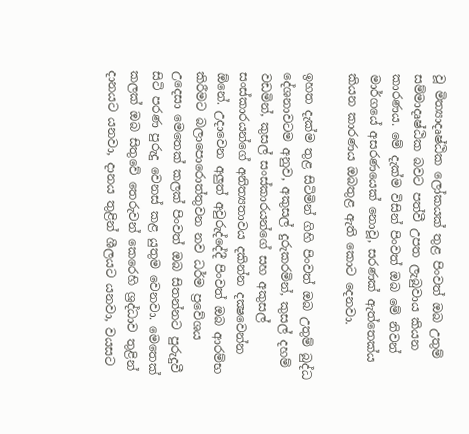වූ මිත්‍යාදෘෂ්ඨික ලෝකයක්‌ තුළ පිංවත් ඔබ උතුම් සම්මාදෘෂ්ඨික බවට පත්වී උපත ලැබුවාය කියන කාරණය. මේ දැක්‌ම විසින් පිංවත් ඔබ මේ නිවන් මාර්ගයේ අසරණයෙක්‌ නොවූ, සරණක්‌ ඇත්තෙක්‌ය කියන කාරණය ඔබතුළ ඇති කොට දෙනවා.

ඉහත දැක්‌ම තුළ සිටිමින් ගිහි පිංවත් ඔබ උතුම් බුද්ධ දේශනාවටම අනුව, අකුසල් දුරුකරමින්, කුසල් දහම් වඩමින්, කුසල් සංස්‌කාරයන්ගේ සහ අකුසල් සංස්‌කාරයන්ගේ අනිත්‍යතාවය දකින්න දක්‍ෂවෙන්න ඕනේ. උදාවෙන අලුත් අවුරුද්දේදී පිංවත් ඔබ ආරම්භ කිරීමට බලාපොරොත්තුවන නව ධර්ම ප්‍රවේශය උදෙසා මෙතෙක්‌ කලක්‌ පිංවත් ඔබ සිතන්නට පුරුදුවී සිටි පරණ පුරුදු වෙනස්‌ කළ යුතුම වෙනවා. මෙතෙක්‌ කලක්‌ ඔබ සිතුවේ තෙරුවන් කෙරෙහි ශ්‍රද්ධාව තුළින් දානයට යනවා, දානය තුළින් ශීලයට යනවා, වයසට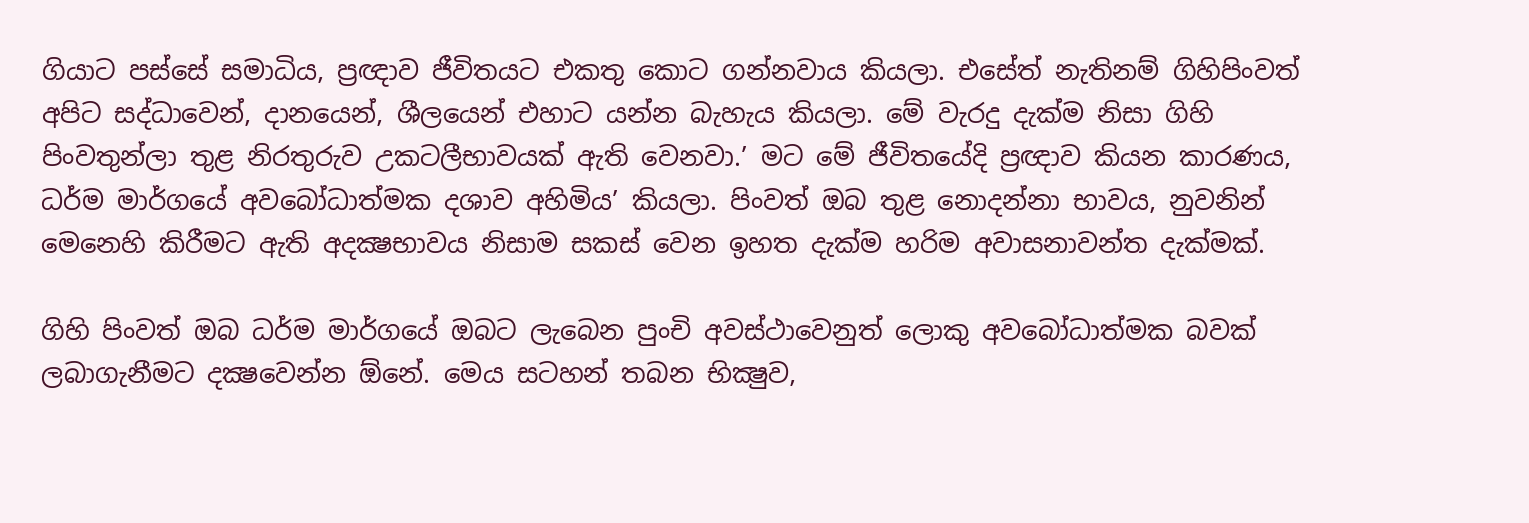ගියාට පස්‌සේ සමාධිය, ප්‍රඥාව ජීවිතයට එකතු කොට ගන්නවාය කියලා. එසේත් නැතිනම් ගිහිපිංවත් අපිට සද්ධාවෙන්, දානයෙන්, ශීලයෙන් එහාට යන්න බැහැය කියලා. මේ වැරදු දැක්‌ම නිසා ගිහි පිංවතුන්ලා තුළ නිරතුරුව උකටලීභාවයක්‌ ඇති වෙනවා.’ මට මේ ජීවිතයේදි ප්‍රඥාව කියන කාරණය, ධර්ම මාර්ගයේ අවබෝධාත්මක දශාව අහිමිය’ කියලා. පිංවත් ඔබ තුළ නොදන්නා භාවය, නුවනින් මෙනෙහි කිරීමට ඇති අදක්‍ෂභාවය නිසාම සකස්‌ වෙන ඉහත දැක්‌ම හරිම අවාසනාවන්ත දැක්‌මක්‌.

ගිහි පිංවත් ඔබ ධර්ම මාර්ගයේ ඔබට ලැබෙන පුංචි අවස්‌ථාවෙනුත් ලොකු අවබෝධාත්මක බවක්‌ ලබාගැනීමට දක්‍ෂවෙන්න ඕනේ. මෙය සටහන් තබන භික්‍ෂුව,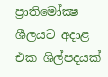ප්‍රාතිමෝක්‍ෂ ශීලයට අදාළ එක ශිල්පදයක්‌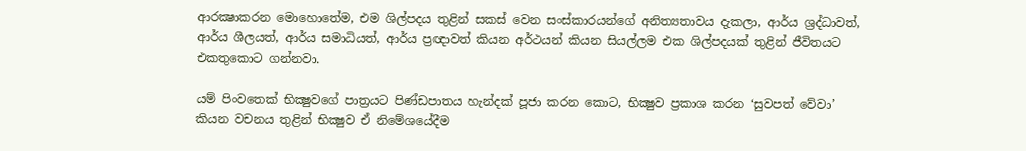ආරක්‍ෂාකරන මොහොතේම, එම ශිල්පදය තුළින් සකස්‌ වෙන සංස්‌කාරයන්ගේ අනිත්‍යතාවය දැකලා, ආර්ය ශ්‍රද්ධාවත්, ආර්ය ශීලයත්, ආර්ය සමාධියත්, ආර්ය ප්‍රඥාවත් කියන අර්ථයන් කියන සියල්ලම එක ශිල්පදයක්‌ තුළින් ජීවිතයට එකතුකොට ගන්නවා.

යම් පිංවතෙක්‌ භික්‍ෂුවගේ පාත්‍රයට පිණ්‌ඩපාතය හැන්දක්‌ පූජා කරන කොට, භික්‍ෂුව ප්‍රකාශ කරන ‘සුවපත් වේවා’ කියන වචනය තුළින් භික්‍ෂුව ඒ නිමේශයේදීම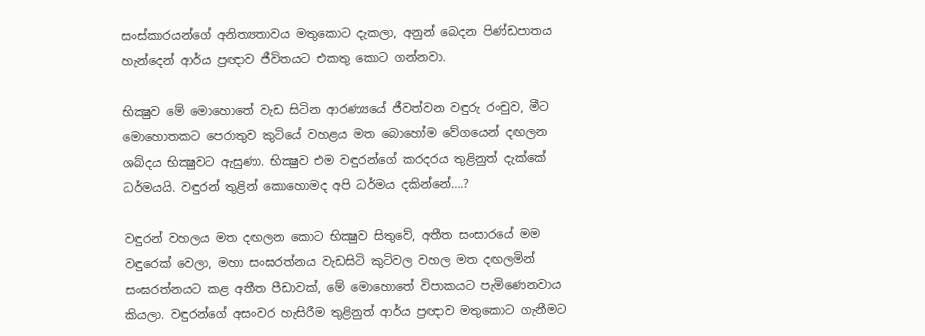සංස්‌කාරයන්ගේ අනිත්‍යතාවය මතුකොට දැකලා, අනුන් බෙදන පිණ්‌ඩපාතය හැන්දෙන් ආර්ය ප්‍රඥාව ජීවිතයට එකතු කොට ගන්නවා.

භික්‍ෂුව මේ මොහොතේ වැඩ සිටින ආරණ්‍යයේ ජීවත්වන වඳුරු රංචුව, මීට මොහොතකට පෙරාතුව කුටියේ වහළය මත බොහෝම වේගයෙන් දඟලන ශබ්දය භික්‍ෂුවට ඇසුණා. භික්‍ෂුව එම වඳුරන්ගේ කරදරය තුළිනුත් දැක්‌කේ ධර්මයයි. වඳුරන් තුළින් කොහොමද අපි ධර්මය දකින්නේ….?

වඳුරන් වහලය මත දඟලන කොට භික්‍ෂුව සිතුවේ, අතීත සංසාරයේ මම වඳුරෙක්‌ වෙලා, මහා සංඝරත්නය වැඩසිටි කුටිවල වහල මත දඟලමින් සංඝරත්නයට කළ අතීත පීඩාවක්‌, මේ මොහොතේ විපාකයට පැමිණෙනවාය කියලා. වඳුරන්ගේ අසංවර හැසිරීම තුළිනුත් ආර්ය ප්‍රඥාව මතුකොට ගැනීමට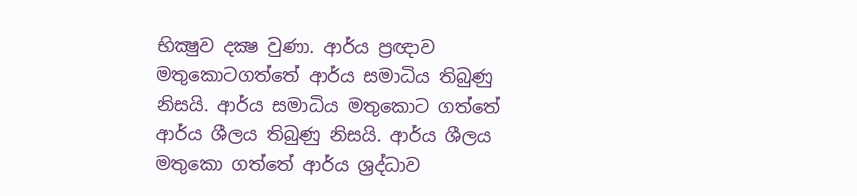භික්‍ෂුව දක්‍ෂ වුණා. ආර්ය ප්‍රඥාව මතුකොටගත්තේ ආර්ය සමාධිය තිබුණු නිසයි. ආර්ය සමාධිය මතුකොට ගත්තේ ආර්ය ශීලය තිබුණු නිසයි. ආර්ය ශීලය මතුකො ගත්තේ ආර්ය ශ්‍රද්ධාව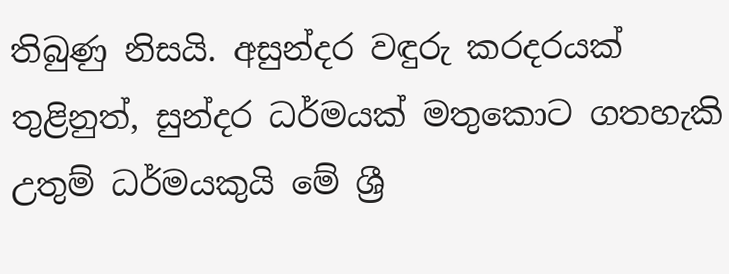තිබුණු නිසයි. අසුන්දර වඳුරු කරදරයක්‌ තුළිනුත්, සුන්දර ධර්මයක්‌ මතුකොට ගතහැකි උතුම් ධර්මයකුයි මේ ශ්‍රී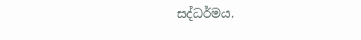සද්ධර්මය.